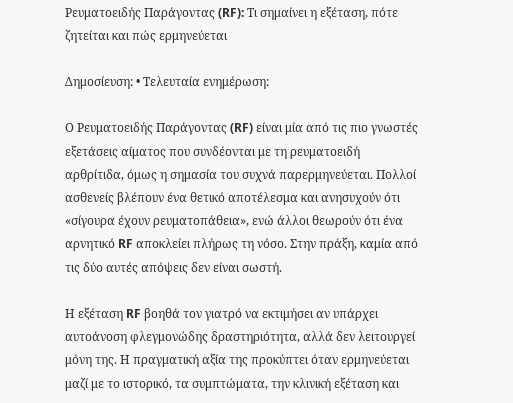Ρευματοειδής Παράγοντας (RF): Τι σημαίνει η εξέταση, πότε ζητείται και πώς ερμηνεύεται

Δημοσίευση: • Τελευταία ενημέρωση:

Ο Ρευματοειδής Παράγοντας (RF) είναι μία από τις πιο γνωστές εξετάσεις αίματος που συνδέονται με τη ρευματοειδή αρθρίτιδα, όμως η σημασία του συχνά παρερμηνεύεται. Πολλοί ασθενείς βλέπουν ένα θετικό αποτέλεσμα και ανησυχούν ότι «σίγουρα έχουν ρευματοπάθεια», ενώ άλλοι θεωρούν ότι ένα αρνητικό RF αποκλείει πλήρως τη νόσο. Στην πράξη, καμία από τις δύο αυτές απόψεις δεν είναι σωστή.

Η εξέταση RF βοηθά τον γιατρό να εκτιμήσει αν υπάρχει αυτοάνοση φλεγμονώδης δραστηριότητα, αλλά δεν λειτουργεί μόνη της. Η πραγματική αξία της προκύπτει όταν ερμηνεύεται μαζί με το ιστορικό, τα συμπτώματα, την κλινική εξέταση και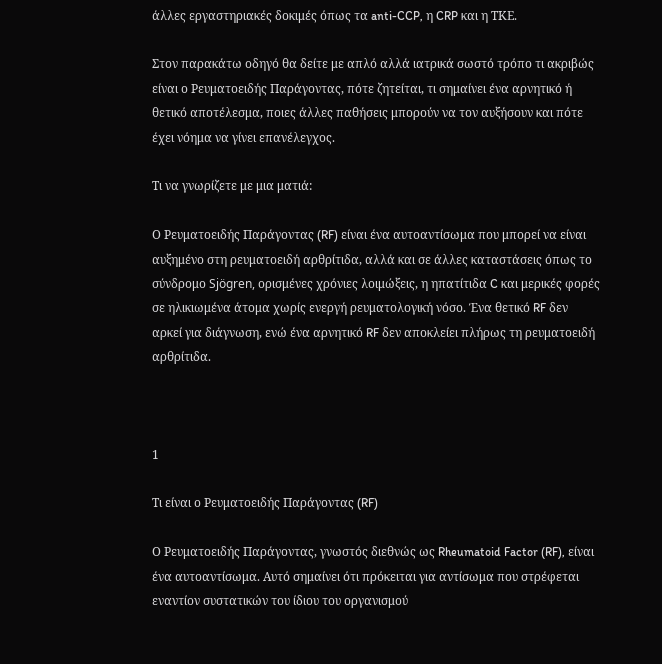άλλες εργαστηριακές δοκιμές όπως τα anti-CCP, η CRP και η ΤΚΕ.

Στον παρακάτω οδηγό θα δείτε με απλό αλλά ιατρικά σωστό τρόπο τι ακριβώς είναι ο Ρευματοειδής Παράγοντας, πότε ζητείται, τι σημαίνει ένα αρνητικό ή θετικό αποτέλεσμα, ποιες άλλες παθήσεις μπορούν να τον αυξήσουν και πότε έχει νόημα να γίνει επανέλεγχος.

Τι να γνωρίζετε με μια ματιά:

Ο Ρευματοειδής Παράγοντας (RF) είναι ένα αυτοαντίσωμα που μπορεί να είναι αυξημένο στη ρευματοειδή αρθρίτιδα, αλλά και σε άλλες καταστάσεις όπως το σύνδρομο Sjögren, ορισμένες χρόνιες λοιμώξεις, η ηπατίτιδα C και μερικές φορές σε ηλικιωμένα άτομα χωρίς ενεργή ρευματολογική νόσο. Ένα θετικό RF δεν αρκεί για διάγνωση, ενώ ένα αρνητικό RF δεν αποκλείει πλήρως τη ρευματοειδή αρθρίτιδα.



1

Τι είναι ο Ρευματοειδής Παράγοντας (RF)

Ο Ρευματοειδής Παράγοντας, γνωστός διεθνώς ως Rheumatoid Factor (RF), είναι ένα αυτοαντίσωμα. Αυτό σημαίνει ότι πρόκειται για αντίσωμα που στρέφεται εναντίον συστατικών του ίδιου του οργανισμού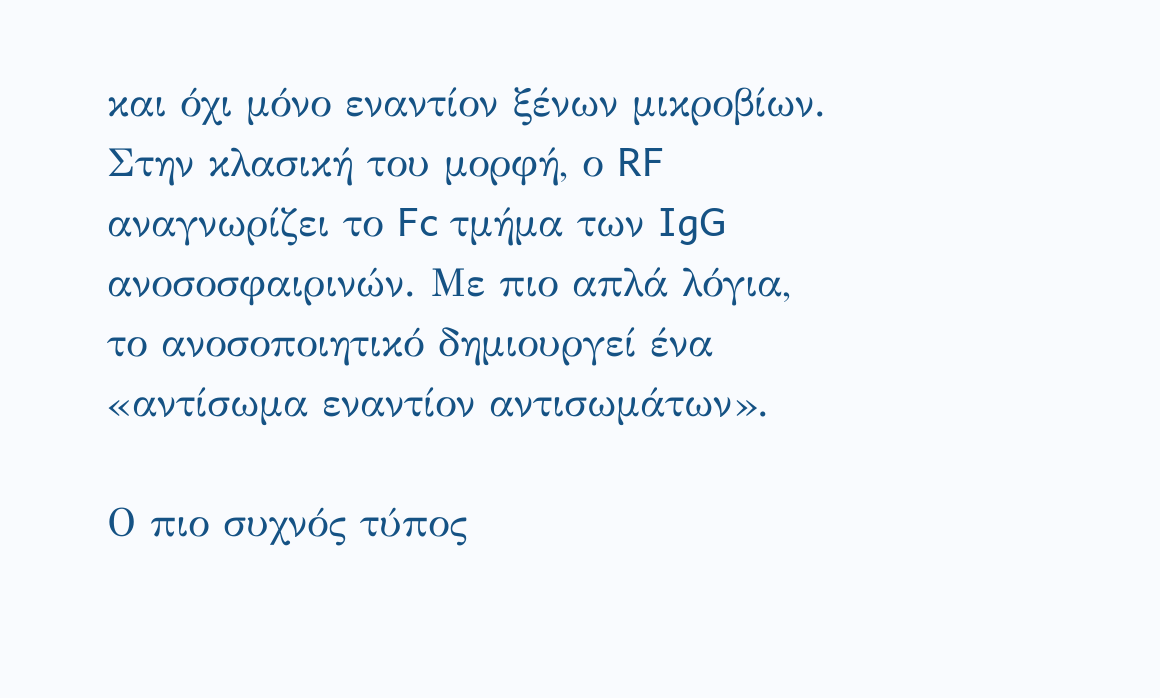και όχι μόνο εναντίον ξένων μικροβίων. Στην κλασική του μορφή, ο RF αναγνωρίζει το Fc τμήμα των IgG ανοσοσφαιρινών. Με πιο απλά λόγια, το ανοσοποιητικό δημιουργεί ένα «αντίσωμα εναντίον αντισωμάτων».

Ο πιο συχνός τύπος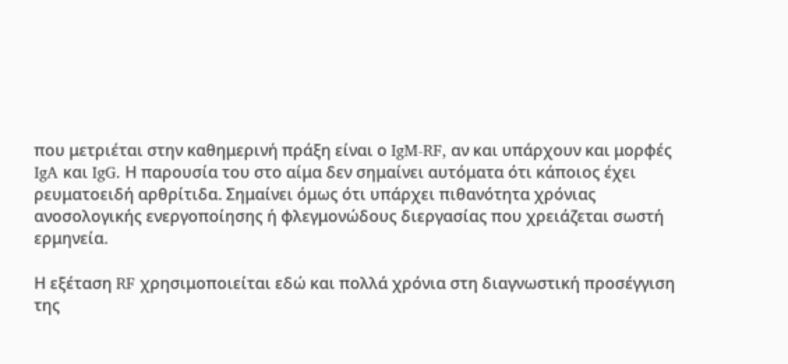που μετριέται στην καθημερινή πράξη είναι ο IgM-RF, αν και υπάρχουν και μορφές IgA και IgG. Η παρουσία του στο αίμα δεν σημαίνει αυτόματα ότι κάποιος έχει ρευματοειδή αρθρίτιδα. Σημαίνει όμως ότι υπάρχει πιθανότητα χρόνιας ανοσολογικής ενεργοποίησης ή φλεγμονώδους διεργασίας που χρειάζεται σωστή ερμηνεία.

Η εξέταση RF χρησιμοποιείται εδώ και πολλά χρόνια στη διαγνωστική προσέγγιση της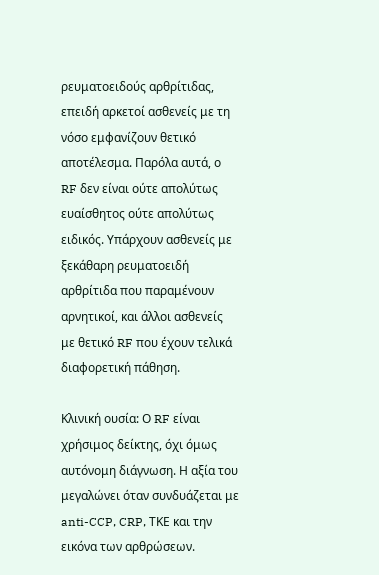ρευματοειδούς αρθρίτιδας, επειδή αρκετοί ασθενείς με τη νόσο εμφανίζουν θετικό αποτέλεσμα. Παρόλα αυτά, ο RF δεν είναι ούτε απολύτως ευαίσθητος ούτε απολύτως ειδικός. Υπάρχουν ασθενείς με ξεκάθαρη ρευματοειδή αρθρίτιδα που παραμένουν αρνητικοί, και άλλοι ασθενείς με θετικό RF που έχουν τελικά διαφορετική πάθηση.

Κλινική ουσία: Ο RF είναι χρήσιμος δείκτης, όχι όμως αυτόνομη διάγνωση. Η αξία του μεγαλώνει όταν συνδυάζεται με anti-CCP, CRP, ΤΚΕ και την εικόνα των αρθρώσεων.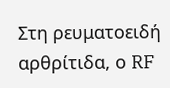Στη ρευματοειδή αρθρίτιδα, ο RF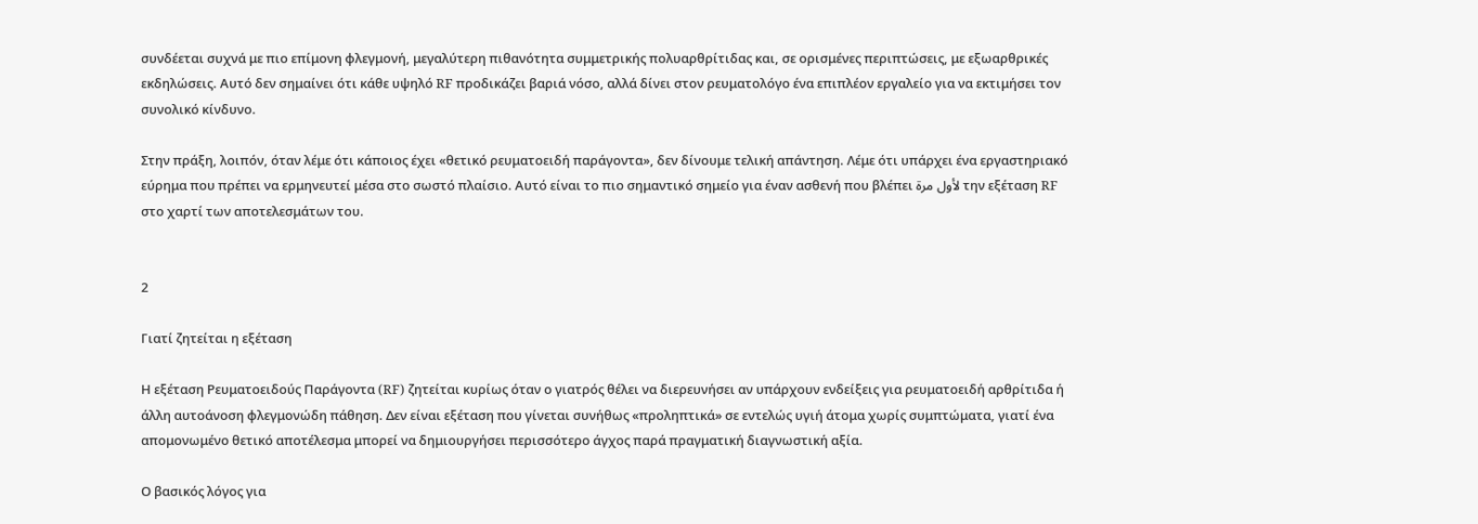συνδέεται συχνά με πιο επίμονη φλεγμονή, μεγαλύτερη πιθανότητα συμμετρικής πολυαρθρίτιδας και, σε ορισμένες περιπτώσεις, με εξωαρθρικές εκδηλώσεις. Αυτό δεν σημαίνει ότι κάθε υψηλό RF προδικάζει βαριά νόσο, αλλά δίνει στον ρευματολόγο ένα επιπλέον εργαλείο για να εκτιμήσει τον συνολικό κίνδυνο.

Στην πράξη, λοιπόν, όταν λέμε ότι κάποιος έχει «θετικό ρευματοειδή παράγοντα», δεν δίνουμε τελική απάντηση. Λέμε ότι υπάρχει ένα εργαστηριακό εύρημα που πρέπει να ερμηνευτεί μέσα στο σωστό πλαίσιο. Αυτό είναι το πιο σημαντικό σημείο για έναν ασθενή που βλέπει لأول مرة την εξέταση RF στο χαρτί των αποτελεσμάτων του.


2

Γιατί ζητείται η εξέταση

Η εξέταση Ρευματοειδούς Παράγοντα (RF) ζητείται κυρίως όταν ο γιατρός θέλει να διερευνήσει αν υπάρχουν ενδείξεις για ρευματοειδή αρθρίτιδα ή άλλη αυτοάνοση φλεγμονώδη πάθηση. Δεν είναι εξέταση που γίνεται συνήθως «προληπτικά» σε εντελώς υγιή άτομα χωρίς συμπτώματα, γιατί ένα απομονωμένο θετικό αποτέλεσμα μπορεί να δημιουργήσει περισσότερο άγχος παρά πραγματική διαγνωστική αξία.

Ο βασικός λόγος για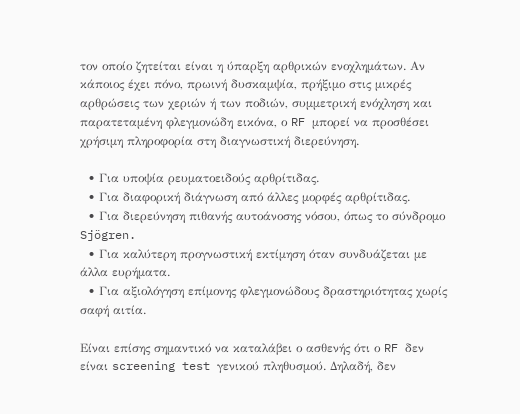τον οποίο ζητείται είναι η ύπαρξη αρθρικών ενοχλημάτων. Αν κάποιος έχει πόνο, πρωινή δυσκαμψία, πρήξιμο στις μικρές αρθρώσεις των χεριών ή των ποδιών, συμμετρική ενόχληση και παρατεταμένη φλεγμονώδη εικόνα, ο RF μπορεί να προσθέσει χρήσιμη πληροφορία στη διαγνωστική διερεύνηση.

  • Για υποψία ρευματοειδούς αρθρίτιδας.
  • Για διαφορική διάγνωση από άλλες μορφές αρθρίτιδας.
  • Για διερεύνηση πιθανής αυτοάνοσης νόσου, όπως το σύνδρομο Sjögren.
  • Για καλύτερη προγνωστική εκτίμηση όταν συνδυάζεται με άλλα ευρήματα.
  • Για αξιολόγηση επίμονης φλεγμονώδους δραστηριότητας χωρίς σαφή αιτία.

Είναι επίσης σημαντικό να καταλάβει ο ασθενής ότι ο RF δεν είναι screening test γενικού πληθυσμού. Δηλαδή, δεν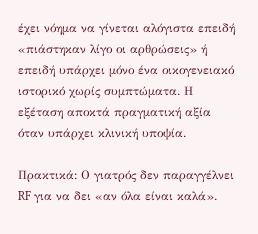έχει νόημα να γίνεται αλόγιστα επειδή «πιάστηκαν λίγο οι αρθρώσεις» ή επειδή υπάρχει μόνο ένα οικογενειακό ιστορικό χωρίς συμπτώματα. Η εξέταση αποκτά πραγματική αξία όταν υπάρχει κλινική υποψία.

Πρακτικά: Ο γιατρός δεν παραγγέλνει RF για να δει «αν όλα είναι καλά».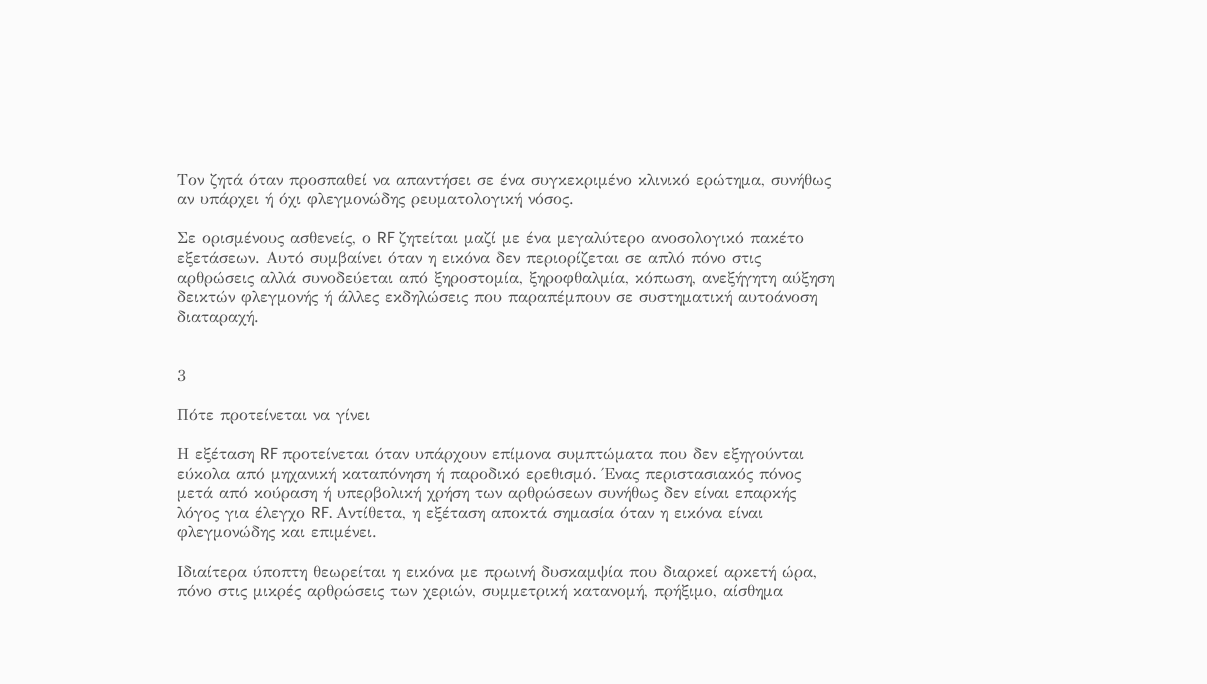Τον ζητά όταν προσπαθεί να απαντήσει σε ένα συγκεκριμένο κλινικό ερώτημα, συνήθως αν υπάρχει ή όχι φλεγμονώδης ρευματολογική νόσος.

Σε ορισμένους ασθενείς, ο RF ζητείται μαζί με ένα μεγαλύτερο ανοσολογικό πακέτο εξετάσεων. Αυτό συμβαίνει όταν η εικόνα δεν περιορίζεται σε απλό πόνο στις αρθρώσεις αλλά συνοδεύεται από ξηροστομία, ξηροφθαλμία, κόπωση, ανεξήγητη αύξηση δεικτών φλεγμονής ή άλλες εκδηλώσεις που παραπέμπουν σε συστηματική αυτοάνοση διαταραχή.


3

Πότε προτείνεται να γίνει

Η εξέταση RF προτείνεται όταν υπάρχουν επίμονα συμπτώματα που δεν εξηγούνται εύκολα από μηχανική καταπόνηση ή παροδικό ερεθισμό. Ένας περιστασιακός πόνος μετά από κούραση ή υπερβολική χρήση των αρθρώσεων συνήθως δεν είναι επαρκής λόγος για έλεγχο RF. Αντίθετα, η εξέταση αποκτά σημασία όταν η εικόνα είναι φλεγμονώδης και επιμένει.

Ιδιαίτερα ύποπτη θεωρείται η εικόνα με πρωινή δυσκαμψία που διαρκεί αρκετή ώρα, πόνο στις μικρές αρθρώσεις των χεριών, συμμετρική κατανομή, πρήξιμο, αίσθημα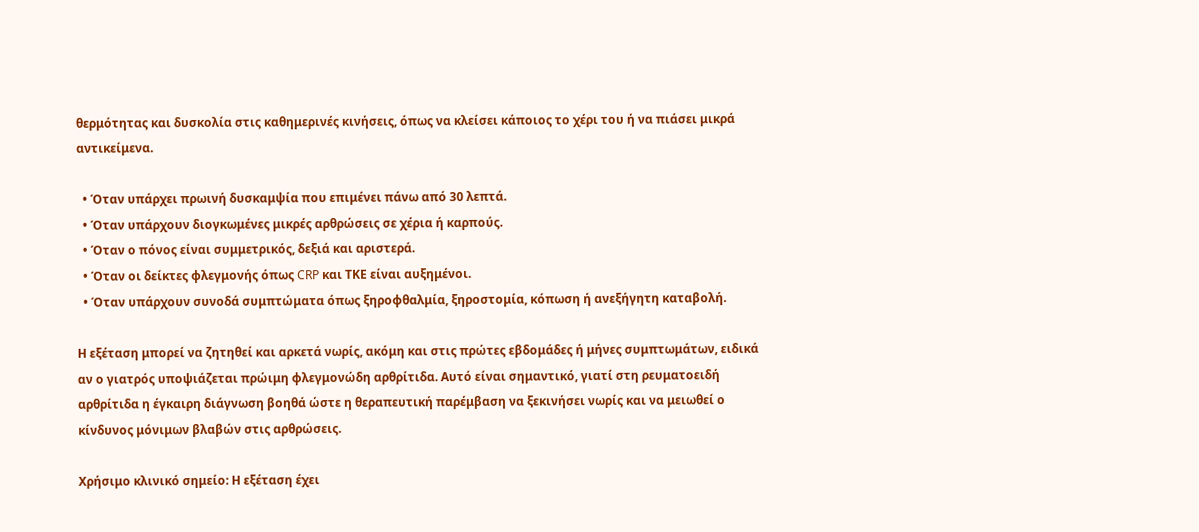θερμότητας και δυσκολία στις καθημερινές κινήσεις, όπως να κλείσει κάποιος το χέρι του ή να πιάσει μικρά αντικείμενα.

  • Όταν υπάρχει πρωινή δυσκαμψία που επιμένει πάνω από 30 λεπτά.
  • Όταν υπάρχουν διογκωμένες μικρές αρθρώσεις σε χέρια ή καρπούς.
  • Όταν ο πόνος είναι συμμετρικός, δεξιά και αριστερά.
  • Όταν οι δείκτες φλεγμονής όπως CRP και ΤΚΕ είναι αυξημένοι.
  • Όταν υπάρχουν συνοδά συμπτώματα όπως ξηροφθαλμία, ξηροστομία, κόπωση ή ανεξήγητη καταβολή.

Η εξέταση μπορεί να ζητηθεί και αρκετά νωρίς, ακόμη και στις πρώτες εβδομάδες ή μήνες συμπτωμάτων, ειδικά αν ο γιατρός υποψιάζεται πρώιμη φλεγμονώδη αρθρίτιδα. Αυτό είναι σημαντικό, γιατί στη ρευματοειδή αρθρίτιδα η έγκαιρη διάγνωση βοηθά ώστε η θεραπευτική παρέμβαση να ξεκινήσει νωρίς και να μειωθεί ο κίνδυνος μόνιμων βλαβών στις αρθρώσεις.

Χρήσιμο κλινικό σημείο: Η εξέταση έχει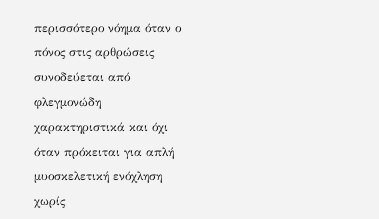περισσότερο νόημα όταν ο πόνος στις αρθρώσεις συνοδεύεται από φλεγμονώδη χαρακτηριστικά και όχι όταν πρόκειται για απλή μυοσκελετική ενόχληση χωρίς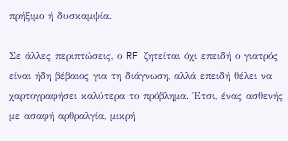πρήξιμο ή δυσκαμψία.

Σε άλλες περιπτώσεις, ο RF ζητείται όχι επειδή ο γιατρός είναι ήδη βέβαιος για τη διάγνωση, αλλά επειδή θέλει να χαρτογραφήσει καλύτερα το πρόβλημα. Έτσι, ένας ασθενής με ασαφή αρθραλγία, μικρή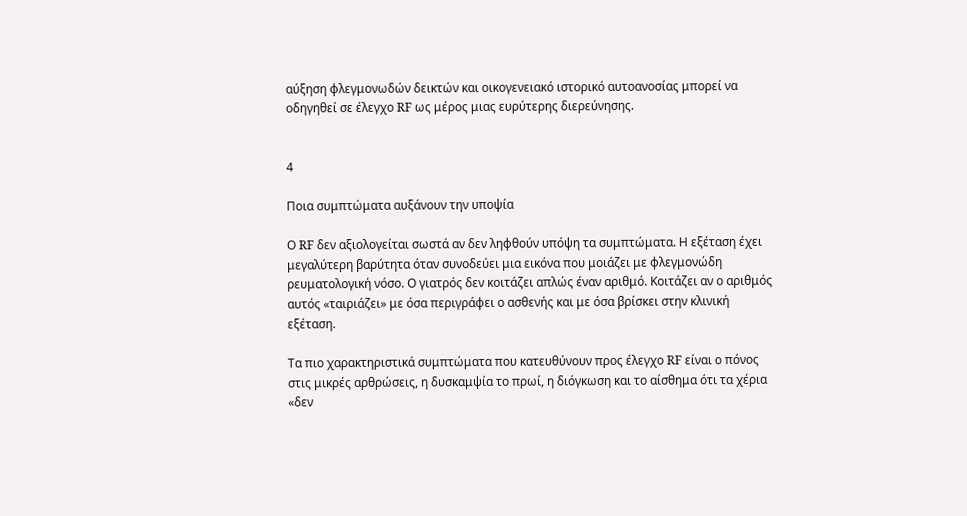αύξηση φλεγμονωδών δεικτών και οικογενειακό ιστορικό αυτοανοσίας μπορεί να οδηγηθεί σε έλεγχο RF ως μέρος μιας ευρύτερης διερεύνησης.


4

Ποια συμπτώματα αυξάνουν την υποψία

Ο RF δεν αξιολογείται σωστά αν δεν ληφθούν υπόψη τα συμπτώματα. Η εξέταση έχει μεγαλύτερη βαρύτητα όταν συνοδεύει μια εικόνα που μοιάζει με φλεγμονώδη ρευματολογική νόσο. Ο γιατρός δεν κοιτάζει απλώς έναν αριθμό. Κοιτάζει αν ο αριθμός αυτός «ταιριάζει» με όσα περιγράφει ο ασθενής και με όσα βρίσκει στην κλινική εξέταση.

Τα πιο χαρακτηριστικά συμπτώματα που κατευθύνουν προς έλεγχο RF είναι ο πόνος στις μικρές αρθρώσεις, η δυσκαμψία το πρωί, η διόγκωση και το αίσθημα ότι τα χέρια «δεν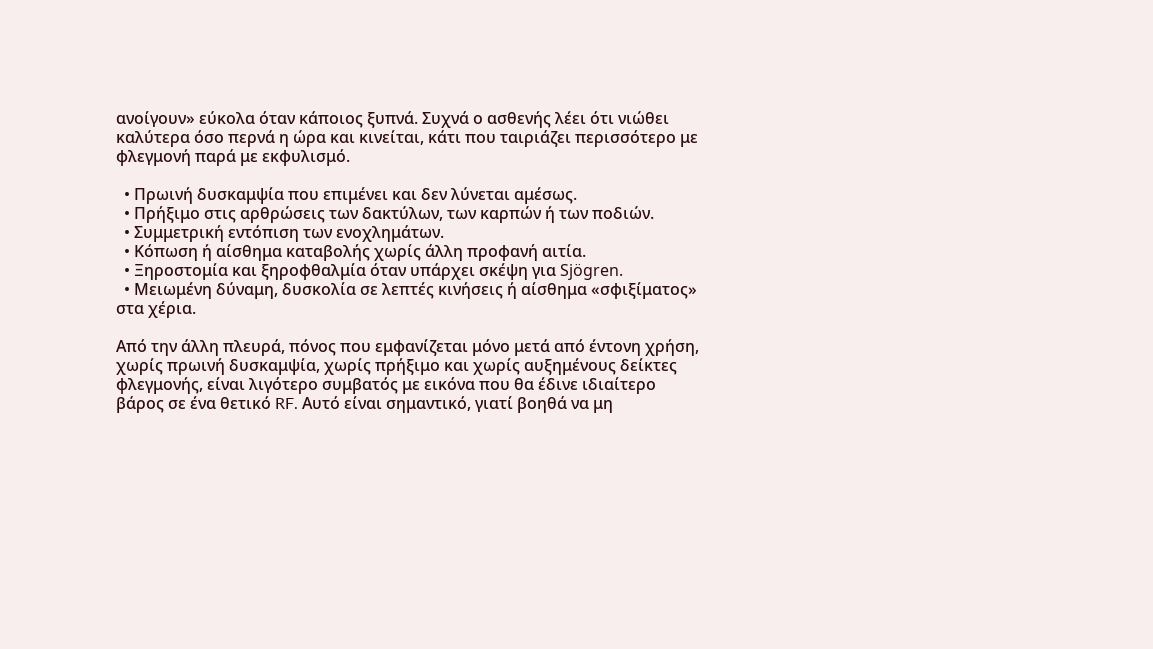ανοίγουν» εύκολα όταν κάποιος ξυπνά. Συχνά ο ασθενής λέει ότι νιώθει καλύτερα όσο περνά η ώρα και κινείται, κάτι που ταιριάζει περισσότερο με φλεγμονή παρά με εκφυλισμό.

  • Πρωινή δυσκαμψία που επιμένει και δεν λύνεται αμέσως.
  • Πρήξιμο στις αρθρώσεις των δακτύλων, των καρπών ή των ποδιών.
  • Συμμετρική εντόπιση των ενοχλημάτων.
  • Κόπωση ή αίσθημα καταβολής χωρίς άλλη προφανή αιτία.
  • Ξηροστομία και ξηροφθαλμία όταν υπάρχει σκέψη για Sjögren.
  • Μειωμένη δύναμη, δυσκολία σε λεπτές κινήσεις ή αίσθημα «σφιξίματος» στα χέρια.

Από την άλλη πλευρά, πόνος που εμφανίζεται μόνο μετά από έντονη χρήση, χωρίς πρωινή δυσκαμψία, χωρίς πρήξιμο και χωρίς αυξημένους δείκτες φλεγμονής, είναι λιγότερο συμβατός με εικόνα που θα έδινε ιδιαίτερο βάρος σε ένα θετικό RF. Αυτό είναι σημαντικό, γιατί βοηθά να μη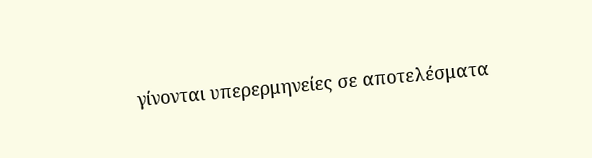γίνονται υπερερμηνείες σε αποτελέσματα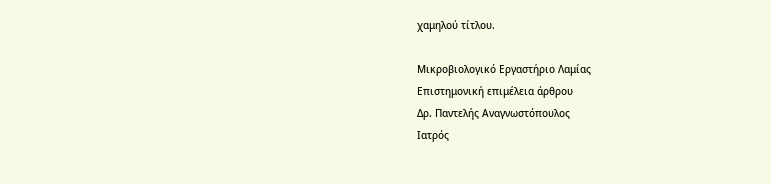χαμηλού τίτλου.

Μικροβιολογικό Εργαστήριο Λαμίας
Επιστημονική επιμέλεια άρθρου
Δρ. Παντελής Αναγνωστόπουλος
Ιατρός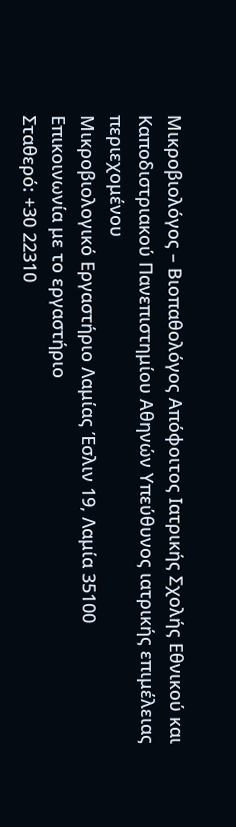Μικροβιολόγος – Βιοπαθολόγος Απόφοιτος Ιατρικής Σχολής Εθνικού και Καποδιστριακού Πανεπιστημίου Αθηνών Υπεύθυνος ιατρικής επιμέλειας περιεχομένου
Μικροβιολογικό Εργαστήριο Λαμίας Έσλιν 19, Λαμία 35100
Επικοινωνία με το εργαστήριο
Σταθερό: +30 22310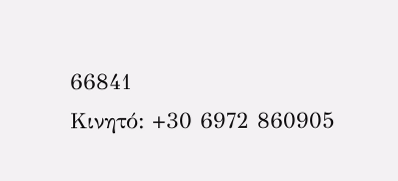66841
Κινητό: +30 6972 860905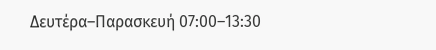Δευτέρα–Παρασκευή 07:00–13:30